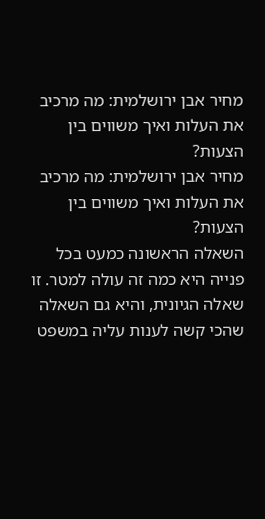מחיר אבן ירושלמית: מה מרכיב את העלות ואיך משווים בין הצעות?
מחיר אבן ירושלמית: מה מרכיב את העלות ואיך משווים בין הצעות?
השאלה הראשונה כמעט בכל פנייה היא כמה זה עולה למטר. זו שאלה הגיונית, והיא גם השאלה שהכי קשה לענות עליה במשפט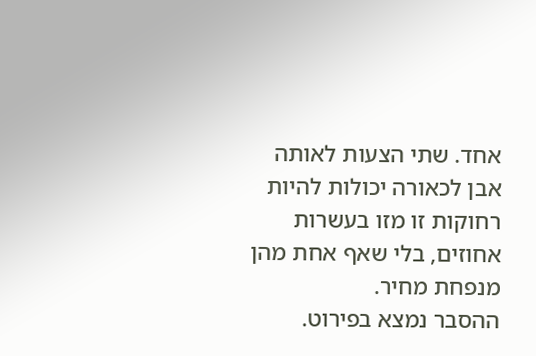אחד. שתי הצעות לאותה אבן לכאורה יכולות להיות רחוקות זו מזו בעשרות אחוזים, בלי שאף אחת מהן מנפחת מחיר.
ההסבר נמצא בפירוט.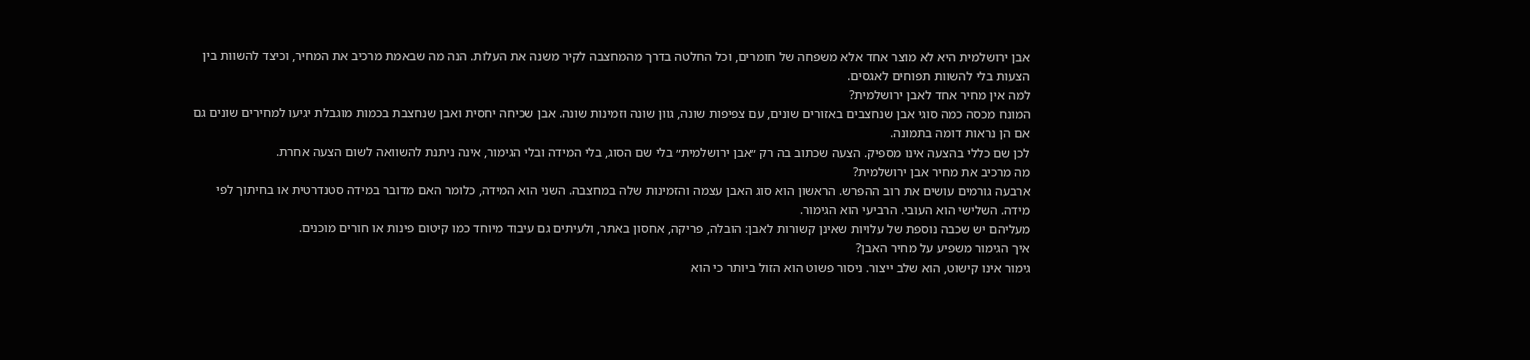אבן ירושלמית היא לא מוצר אחד אלא משפחה של חומרים, וכל החלטה בדרך מהמחצבה לקיר משנה את העלות. הנה מה שבאמת מרכיב את המחיר, וכיצד להשוות בין הצעות בלי להשוות תפוחים לאגסים.
למה אין מחיר אחד לאבן ירושלמית?
המונח מכסה כמה סוגי אבן שנחצבים באזורים שונים, עם צפיפות שונה, גוון שונה וזמינות שונה. אבן שכיחה יחסית ואבן שנחצבת בכמות מוגבלת יגיעו למחירים שונים גם אם הן נראות דומה בתמונה.
לכן שם כללי בהצעה אינו מספיק. הצעה שכתוב בה רק ״אבן ירושלמית״ בלי שם הסוג, בלי המידה ובלי הגימור, אינה ניתנת להשוואה לשום הצעה אחרת.
מה מרכיב את מחיר אבן ירושלמית?
ארבעה גורמים עושים את רוב ההפרש. הראשון הוא סוג האבן עצמה והזמינות שלה במחצבה. השני הוא המידה, כלומר האם מדובר במידה סטנדרטית או בחיתוך לפי מידה. השלישי הוא העובי. הרביעי הוא הגימור.
מעליהם יש שכבה נוספת של עלויות שאינן קשורות לאבן: הובלה, פריקה, אחסון באתר, ולעיתים גם עיבוד מיוחד כמו קיטום פינות או חורים מוכנים.
איך הגימור משפיע על מחיר האבן?
גימור אינו קישוט, הוא שלב ייצור. ניסור פשוט הוא הזול ביותר כי הוא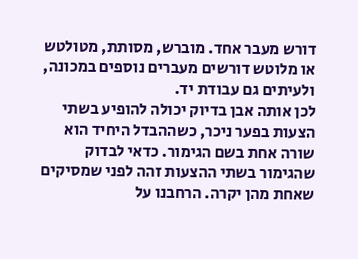דורש מעבר אחד. מוברש, מסותת, מטולטש או מלוטש דורשים מעברים נוספים במכונה, ולעיתים גם עבודת יד.
לכן אותה אבן בדיוק יכולה להופיע בשתי הצעות בפער ניכר, כשההבדל היחיד הוא שורה אחת בשם הגימור. כדאי לבדוק שהגימור בשתי ההצעות זהה לפני שמסיקים שאחת מהן יקרה. הרחבנו על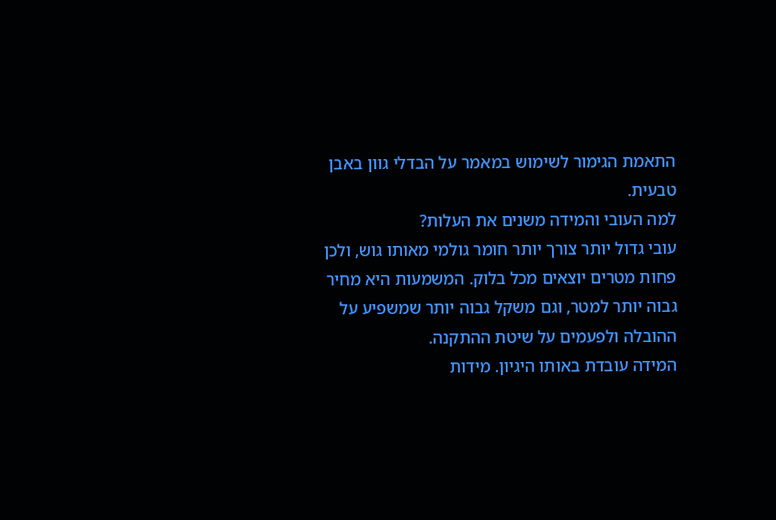התאמת הגימור לשימוש במאמר על הבדלי גוון באבן טבעית.
למה העובי והמידה משנים את העלות?
עובי גדול יותר צורך יותר חומר גולמי מאותו גוש, ולכן פחות מטרים יוצאים מכל בלוק. המשמעות היא מחיר גבוה יותר למטר, וגם משקל גבוה יותר שמשפיע על ההובלה ולפעמים על שיטת ההתקנה.
המידה עובדת באותו היגיון. מידות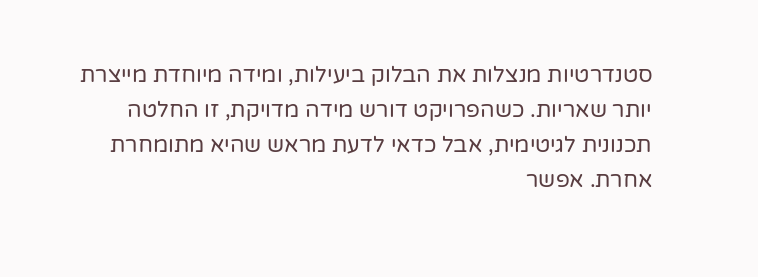סטנדרטיות מנצלות את הבלוק ביעילות, ומידה מיוחדת מייצרת יותר שאריות. כשהפרויקט דורש מידה מדויקת, זו החלטה תכנונית לגיטימית, אבל כדאי לדעת מראש שהיא מתומחרת אחרת. אפשר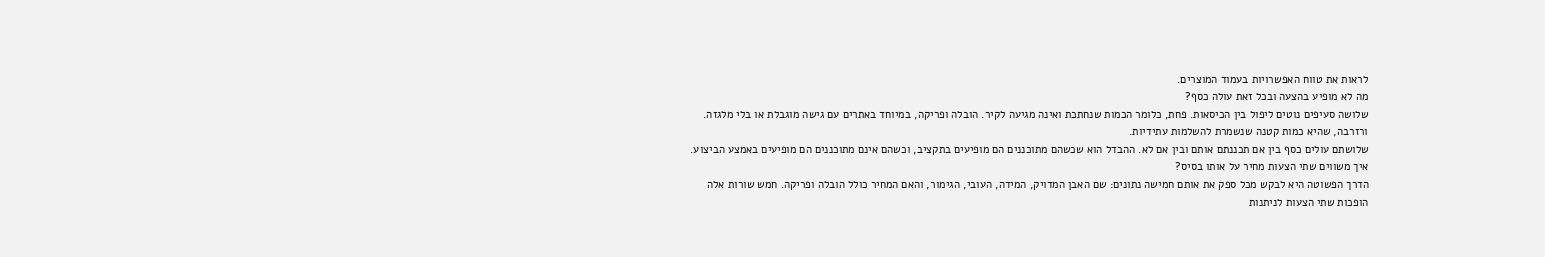לראות את טווח האפשרויות בעמוד המוצרים.
מה לא מופיע בהצעה ובכל זאת עולה כסף?
שלושה סעיפים נוטים ליפול בין הכיסאות. פחת, כלומר הכמות שנחתכת ואינה מגיעה לקיר. הובלה ופריקה, במיוחד באתרים עם גישה מוגבלת או בלי מלגזה. ורזרבה, שהיא כמות קטנה שנשמרת להשלמות עתידיות.
שלושתם עולים כסף בין אם תכננתם אותם ובין אם לא. ההבדל הוא שכשהם מתוכננים הם מופיעים בתקציב, וכשהם אינם מתוכננים הם מופיעים באמצע הביצוע.
איך משווים שתי הצעות מחיר על אותו בסיס?
הדרך הפשוטה היא לבקש מכל ספק את אותם חמישה נתונים: שם האבן המדויק, המידה, העובי, הגימור, והאם המחיר כולל הובלה ופריקה. חמש שורות אלה הופכות שתי הצעות לניתנות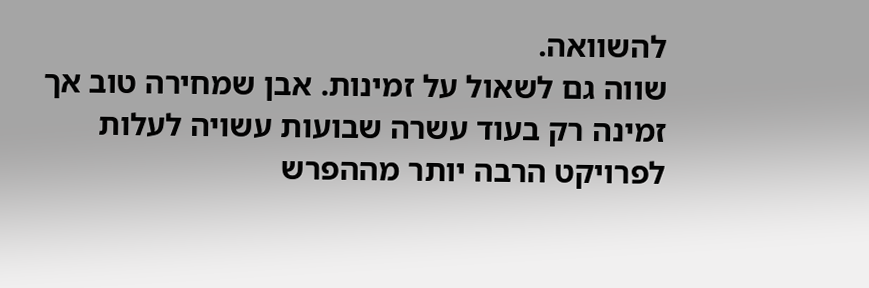להשוואה.
שווה גם לשאול על זמינות. אבן שמחירה טוב אך זמינה רק בעוד עשרה שבועות עשויה לעלות לפרויקט הרבה יותר מההפרש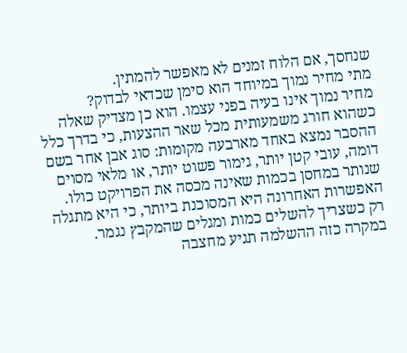שנחסך, אם הלוח זמנים לא מאפשר להמתין.
מתי מחיר נמוך במיוחד הוא סימן שכדאי לבדוק?
מחיר נמוך אינו בעיה בפני עצמו. הוא כן מצדיק שאלה כשהוא חורג משמעותית מכל שאר ההצעות, כי בדרך כלל ההסבר נמצא באחד מארבעה מקומות: סוג אבן אחר בשם דומה, עובי קטן יותר, גימור פשוט יותר, או מלאי מסוים שנותר במחסן בכמות שאינה מכסה את הפרויקט כולו.
האפשרות האחרונה היא המסוכנת ביותר, כי היא מתגלה רק כשצריך להשלים כמות ומגלים שהמקבץ נגמר. במקרה כזה ההשלמה תגיע מחצבה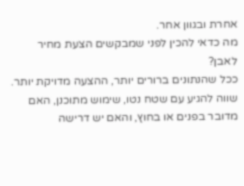אחרת ובגוון אחר.
מה כדאי להכין לפני שמבקשים הצעת מחיר לאבן?
ככל שהנתונים ברורים יותר, ההצעה מדויקת יותר. שווה להגיע עם שטח נטו, שימוש מתוכנן, האם מדובר בפנים או בחוץ, והאם יש דרישה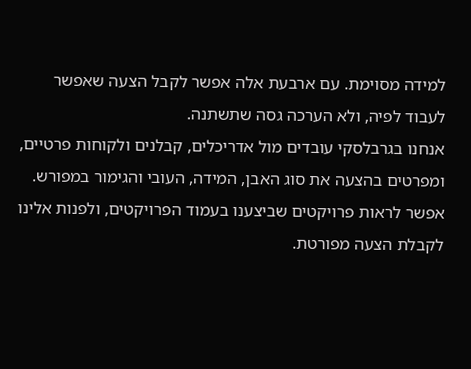למידה מסוימת. עם ארבעת אלה אפשר לקבל הצעה שאפשר לעבוד לפיה, ולא הערכה גסה שתשתנה.
אנחנו בגרבלסקי עובדים מול אדריכלים, קבלנים ולקוחות פרטיים, ומפרטים בהצעה את סוג האבן, המידה, העובי והגימור במפורש. אפשר לראות פרויקטים שביצענו בעמוד הפרויקטים, ולפנות אלינו לקבלת הצעה מפורטת.